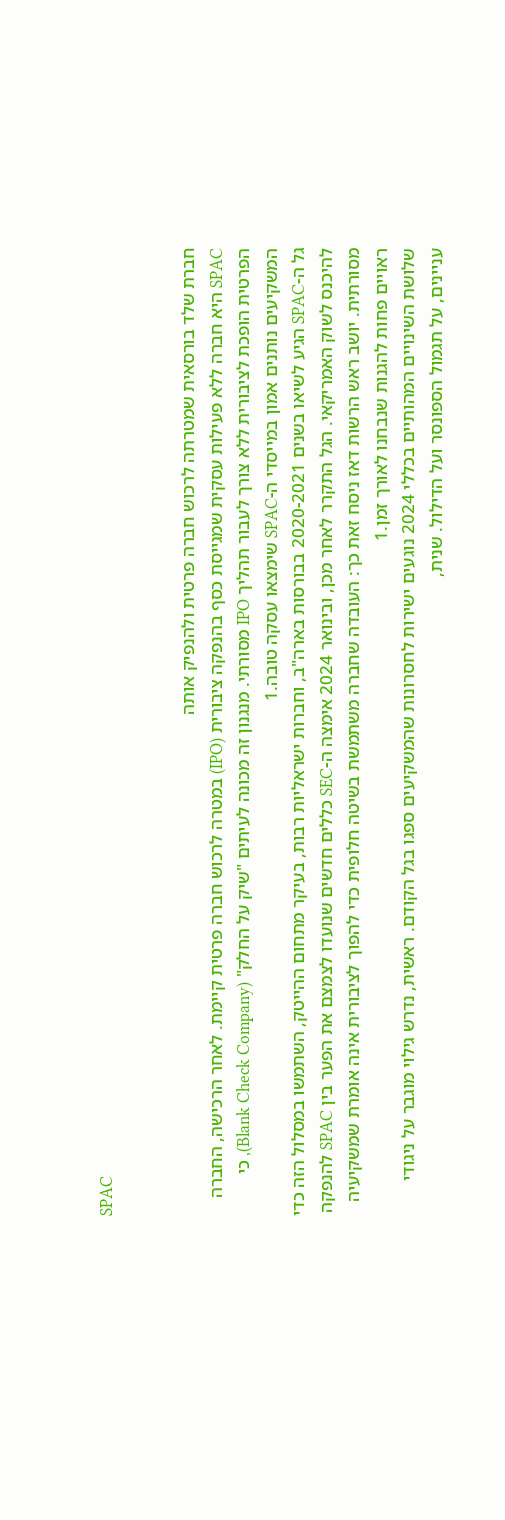SPAC


חברת שלד בורסאית שמטרתה לרכוש חברה פרטית ולהנפיק אותה
SPAC היא חברה ללא פעילות עסקית שמגייסת כסף בהנפקה ציבורית (IPO) במטרה לרכוש חברה פרטית קיימת. לאחר הרכישה, החברה הפרטית הופכת לציבורית ללא צורך לעבור תהליך IPO מסורתי. מנגנון זה מכונה לעיתים "שיק על החלק" (Blank Check Company), כי המשקיעים נותנים אמון במייסדי ה-SPAC שימצאו עסקה טובה.1
גל ה-SPAC הגיע לשיאו בשנים 2020-2021 בבורסות בארה"ב, וחברות ישראליות רבות, בעיקר מתחום ההייטק, השתמשו במסלול הזה כדי להיכנס לשוק האמריקאי. הגל התקרר לאחר מכן, ובינואר 2024 אימצה ה-SEC כללים חדשים שנועדו לצמצם את הפער בין SPAC להנפקה מסורתית. יושב ראש הרשות דאז ניסח זאת כך: העובדה שחברה משתמשת בשיטה חלופית כדי להפוך לציבורית אינה אומרת שמשקיעיה ראויים פחות להגנות שנבחנו לאורך זמן.1
שלושת השינויים המהותיים בכללי 2024 נוגעים ישירות לחסרונות שהמשקיעים ספגו בגל הקודם. ראשית, נדרש גילוי מוגבר על ניגודי עניינים, על תגמול הספונסר ועל הדילול. שנית,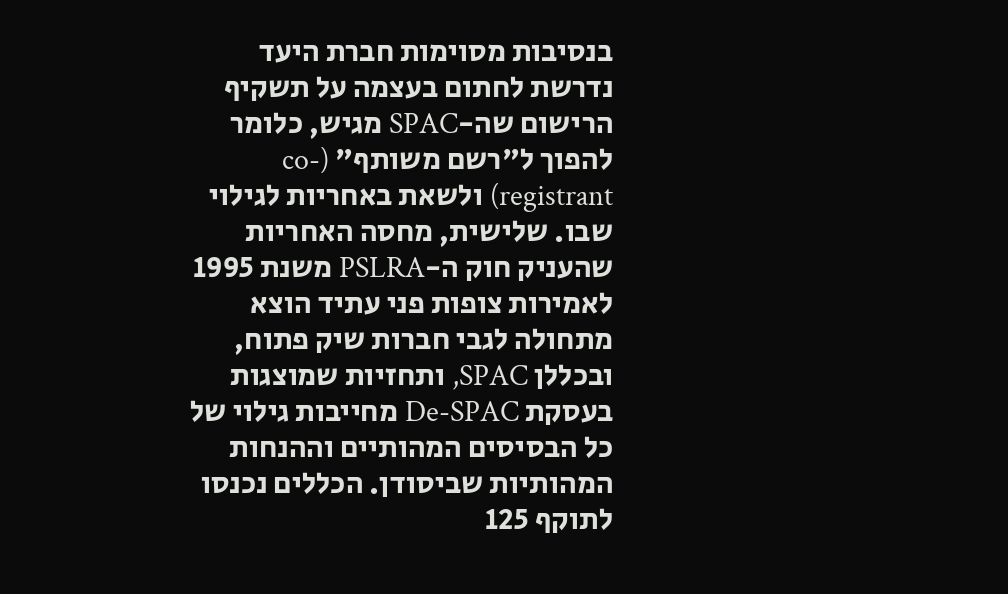בנסיבות מסוימות חברת היעד נדרשת לחתום בעצמה על תשקיף הרישום שה-SPAC מגיש, כלומר להפוך ל"רשם משותף" (co-registrant) ולשאת באחריות לגילוי שבו. שלישית, מחסה האחריות שהעניק חוק ה-PSLRA משנת 1995 לאמירות צופות פני עתיד הוצא מתחולה לגבי חברות שיק פתוח, ובכללן SPAC, ותחזיות שמוצגות בעסקת De-SPAC מחייבות גילוי של כל הבסיסים המהותיים וההנחות המהותיות שביסודן. הכללים נכנסו לתוקף 125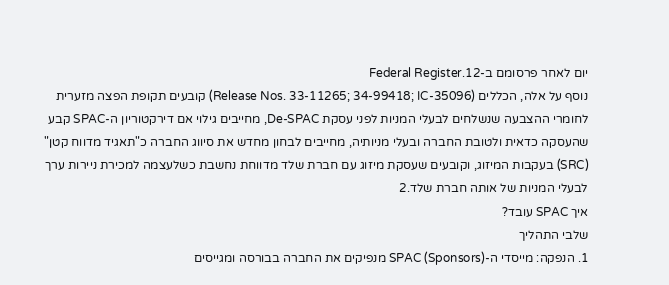יום לאחר פרסומם ב-Federal Register.12
נוסף על אלה, הכללים (Release Nos. 33-11265; 34-99418; IC-35096) קובעים תקופת הפצה מזערית לחומרי ההצבעה שנשלחים לבעלי המניות לפני עסקת De-SPAC, מחייבים גילוי אם דירקטוריון ה-SPAC קבע שהעסקה כדאית ולטובת החברה ובעלי מניותיה, מחייבים לבחון מחדש את סיווג החברה כ"תאגיד מדווח קטן" (SRC) בעקבות המיזוג, וקובעים שעסקת מיזוג עם חברת שלד מדווחת נחשבת כשלעצמה למכירת ניירות ערך לבעלי המניות של אותה חברת שלד.2
איך SPAC עובד?
שלבי התהליך
1. הנפקה: מייסדי ה-SPAC (Sponsors) מנפיקים את החברה בבורסה ומגייסים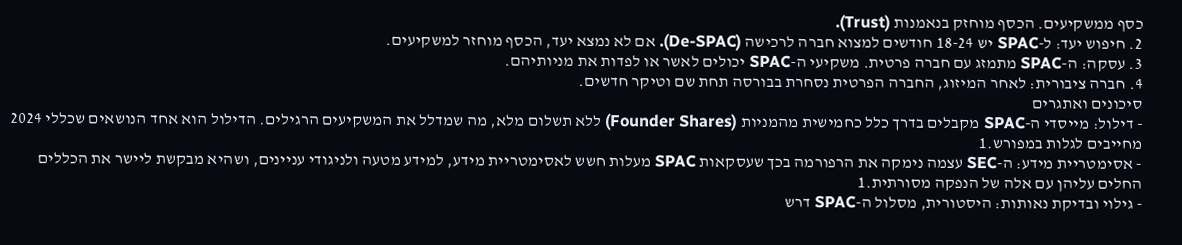כסף ממשקיעים. הכסף מוחזק בנאמנות (Trust).
2. חיפוש יעד: ל-SPAC יש 18-24 חודשים למצוא חברה לרכישה (De-SPAC). אם לא נמצא יעד, הכסף מוחזר למשקיעים.
3. עסקה: ה-SPAC מתמזג עם חברה פרטית. משקיעי ה-SPAC יכולים לאשר או לפדות את מניותיהם.
4. חברה ציבורית: לאחר המיזוג, החברה הפרטית נסחרת בבורסה תחת שם וטיקר חדשים.
סיכונים ואתגרים
- דילול: מייסדי ה-SPAC מקבלים בדרך כלל כחמישית מהמניות (Founder Shares) ללא תשלום מלא, מה שמדלל את המשקיעים הרגילים. הדילול הוא אחד הנושאים שכללי 2024 מחייבים לגלות במפורש.1
- אסימטריית מידע: ה-SEC עצמה נימקה את הרפורמה בכך שעסקאות SPAC מעלות חשש לאסימטריית מידע, למידע מטעה ולניגודי עניינים, ושהיא מבקשת ליישר את הכללים החלים עליהן עם אלה של הנפקה מסורתית.1
- גילוי ובדיקת נאותות: היסטורית, מסלול ה-SPAC דרש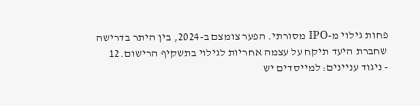פחות גילוי מ-IPO מסורתי. הפער צומצם ב-2024, בין היתר בדרישה שחברת היעד תיקח על עצמה אחריות לגילוי בתשקיף הרישום.12
- ניגוד עניינים: למייסדים יש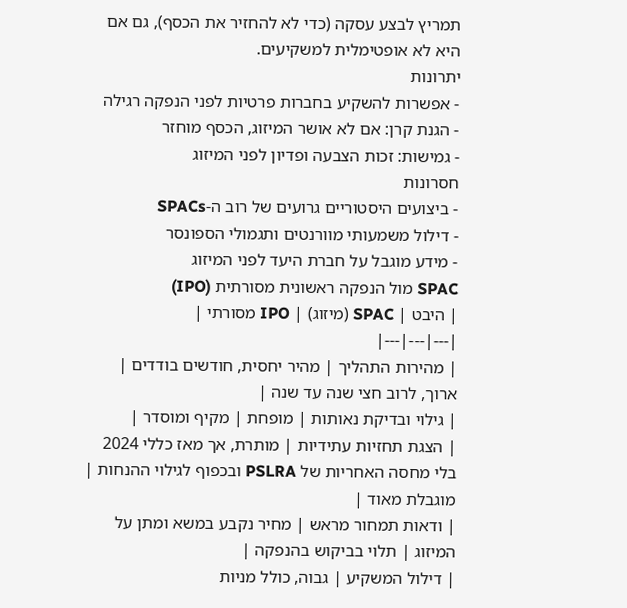תמריץ לבצע עסקה (כדי לא להחזיר את הכסף), גם אם היא לא אופטימלית למשקיעים.
יתרונות
- אפשרות להשקיע בחברות פרטיות לפני הנפקה רגילה
- הגנת קרן: אם לא אושר המיזוג, הכסף מוחזר
- גמישות: זכות הצבעה ופדיון לפני המיזוג
חסרונות
- ביצועים היסטוריים גרועים של רוב ה-SPACs
- דילול משמעותי מוורנטים ותגמולי הספונסר
- מידע מוגבל על חברת היעד לפני המיזוג
SPAC מול הנפקה ראשונית מסורתית (IPO)
| היבט | SPAC (מיזוג) | IPO מסורתי |
|---|---|---|
| מהירות התהליך | מהיר יחסית, חודשים בודדים | ארוך, לרוב חצי שנה עד שנה |
| גילוי ובדיקת נאותות | מופחת | מקיף ומוסדר |
| הצגת תחזיות עתידיות | מותרת, אך מאז כללי 2024 בלי מחסה האחריות של PSLRA ובכפוף לגילוי ההנחות | מוגבלת מאוד |
| ודאות תמחור מראש | מחיר נקבע במשא ומתן על המיזוג | תלוי בביקוש בהנפקה |
| דילול המשקיע | גבוה, כולל מניות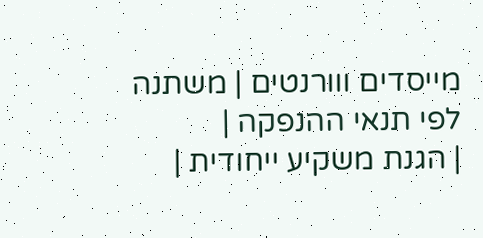מייסדים ווורנטים | משתנה לפי תנאי ההנפקה |
| הגנת משקיע ייחודית |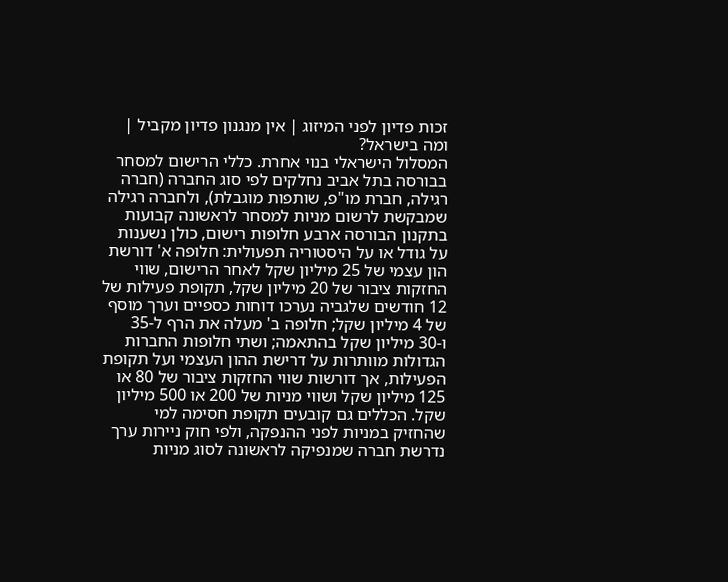זכות פדיון לפני המיזוג | אין מנגנון פדיון מקביל |
ומה בישראל?
המסלול הישראלי בנוי אחרת. כללי הרישום למסחר בבורסה בתל אביב נחלקים לפי סוג החברה (חברה רגילה, חברת מו"פ, שותפות מוגבלת), ולחברה רגילה שמבקשת לרשום מניות למסחר לראשונה קבועות בתקנון הבורסה ארבע חלופות רישום, כולן נשענות על גודל או על היסטוריה תפעולית: חלופה א' דורשת הון עצמי של 25 מיליון שקל לאחר הרישום, שווי החזקות ציבור של 20 מיליון שקל, תקופת פעילות של 12 חודשים שלגביה נערכו דוחות כספיים וערך מוסף של 4 מיליון שקל; חלופה ב' מעלה את הרף ל-35 ו-30 מיליון שקל בהתאמה; ושתי חלופות החברות הגדולות מוותרות על דרישת ההון העצמי ועל תקופת הפעילות, אך דורשות שווי החזקות ציבור של 80 או 125 מיליון שקל ושווי מניות של 200 או 500 מיליון שקל. הכללים גם קובעים תקופת חסימה למי שהחזיק במניות לפני ההנפקה, ולפי חוק ניירות ערך נדרשת חברה שמנפיקה לראשונה לסוג מניות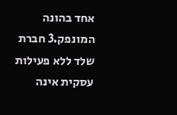אחד בהונה המונפק.3 חברת שלד ללא פעילות עסקית אינה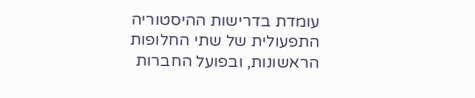עומדת בדרישות ההיסטוריה התפעולית של שתי החלופות הראשונות, ובפועל החברות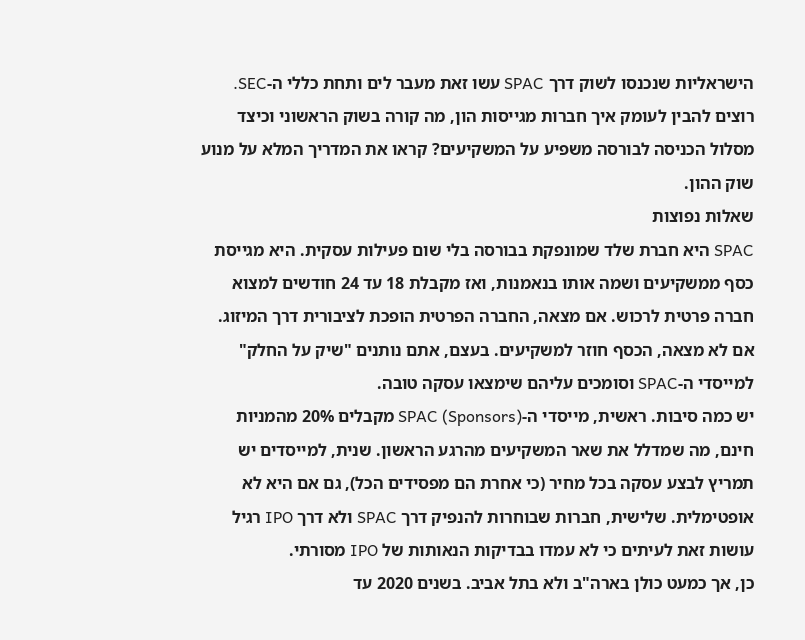הישראליות שנכנסו לשוק דרך SPAC עשו זאת מעבר לים ותחת כללי ה-SEC.
רוצים להבין לעומק איך חברות מגייסות הון, מה קורה בשוק הראשוני וכיצד מסלול הכניסה לבורסה משפיע על המשקיעים? קראו את המדריך המלא על מנוע שוק ההון.
שאלות נפוצות
SPAC היא חברת שלד שמונפקת בבורסה בלי שום פעילות עסקית. היא מגייסת כסף ממשקיעים ושמה אותו בנאמנות, ואז מקבלת 18 עד 24 חודשים למצוא חברה פרטית לרכוש. אם מצאה, החברה הפרטית הופכת לציבורית דרך המיזוג. אם לא מצאה, הכסף חוזר למשקיעים. בעצם, אתם נותנים "שיק על החלק" למייסדי ה-SPAC וסומכים עליהם שימצאו עסקה טובה.
יש כמה סיבות. ראשית, מייסדי ה-SPAC (Sponsors) מקבלים 20% מהמניות חינם, מה שמדלל את שאר המשקיעים מהרגע הראשון. שנית, למייסדים יש תמריץ לבצע עסקה בכל מחיר (כי אחרת הם מפסידים הכל), גם אם היא לא אופטימלית. שלישית, חברות שבוחרות להנפיק דרך SPAC ולא דרך IPO רגיל עושות זאת לעיתים כי לא עמדו בבדיקות הנאותות של IPO מסורתי.
כן, אך כמעט כולן בארה"ב ולא בתל אביב. בשנים 2020 עד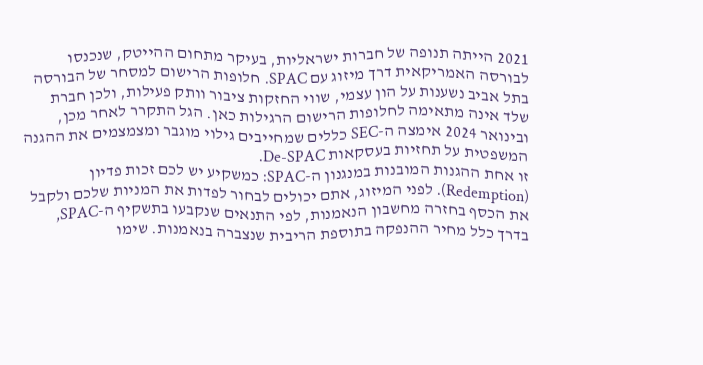2021 הייתה תנופה של חברות ישראליות, בעיקר מתחום ההייטק, שנכנסו לבורסה האמריקאית דרך מיזוג עם SPAC. חלופות הרישום למסחר של הבורסה בתל אביב נשענות על הון עצמי, שווי החזקות ציבור וותק פעילות, ולכן חברת שלד אינה מתאימה לחלופות הרישום הרגילות כאן. הגל התקרר לאחר מכן, ובינואר 2024 אימצה ה-SEC כללים שמחייבים גילוי מוגבר ומצמצמים את ההגנה המשפטית על תחזיות בעסקאות De-SPAC.
זו אחת ההגנות המובנות במנגנון ה-SPAC: כמשקיע יש לכם זכות פדיון (Redemption). לפני המיזוג, אתם יכולים לבחור לפדות את המניות שלכם ולקבל את הכסף בחזרה מחשבון הנאמנות, לפי התנאים שנקבעו בתשקיף ה-SPAC, בדרך כלל מחיר ההנפקה בתוספת הריבית שנצברה בנאמנות. שימו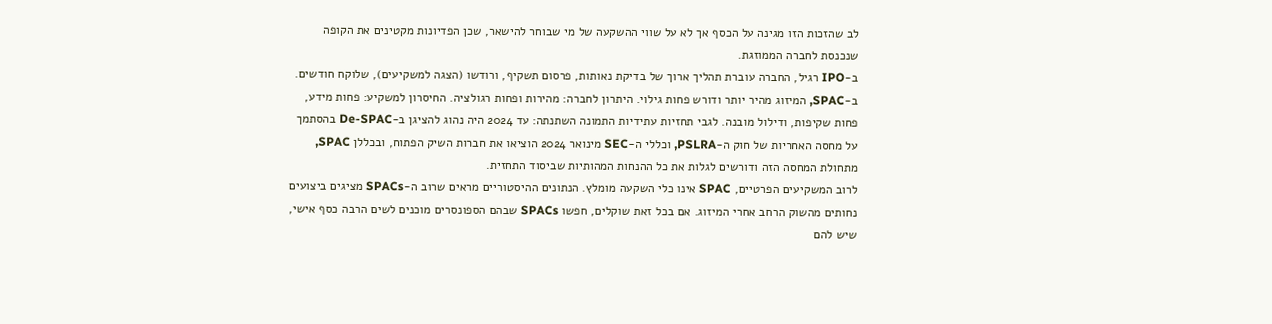לב שהזכות הזו מגינה על הכסף אך לא על שווי ההשקעה של מי שבוחר להישאר, שכן הפדיונות מקטינים את הקופה שנכנסת לחברה הממוזגת.
ב-IPO רגיל, החברה עוברת תהליך ארוך של בדיקת נאותות, פרסום תשקיף, ורודשו (הצגה למשקיעים), שלוקח חודשים. ב-SPAC, המיזוג מהיר יותר ודורש פחות גילוי. היתרון לחברה: מהירות ופחות רגולציה. החיסרון למשקיע: פחות מידע, פחות שקיפות, ודילול מובנה. לגבי תחזיות עתידיות התמונה השתנתה: עד 2024 היה נהוג להציגן ב-De-SPAC בהסתמך על מחסה האחריות של חוק ה-PSLRA, וכללי ה-SEC מינואר 2024 הוציאו את חברות השיק הפתוח, ובכללן SPAC, מתחולת המחסה הזה ודורשים לגלות את כל ההנחות המהותיות שביסוד התחזית.
לרוב המשקיעים הפרטיים, SPAC אינו כלי השקעה מומלץ. הנתונים ההיסטוריים מראים שרוב ה-SPACs מציגים ביצועים נחותים מהשוק הרחב אחרי המיזוג. אם בכל זאת שוקלים, חפשו SPACs שבהם הספונסרים מוכנים לשים הרבה כסף אישי, שיש להם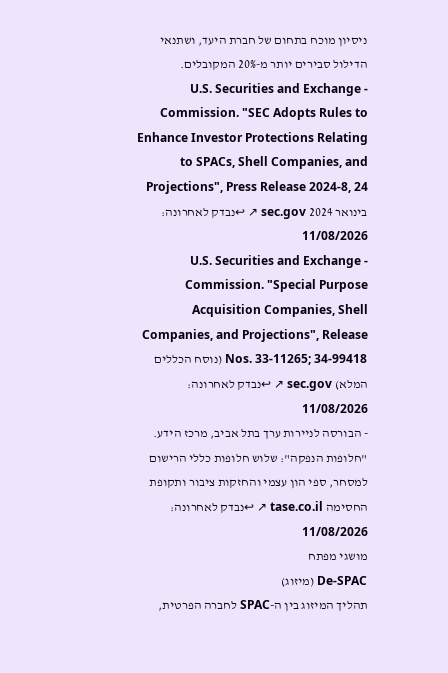ניסיון מוכח בתחום של חברת היעד, ושתנאי הדילול סבירים יותר מ-20% המקובלים.
- U.S. Securities and Exchange Commission. "SEC Adopts Rules to Enhance Investor Protections Relating to SPACs, Shell Companies, and Projections", Press Release 2024-8, 24 בינואר 2024 sec.gov ↗ ↩נבדק לאחרונה: 11/08/2026
- U.S. Securities and Exchange Commission. "Special Purpose Acquisition Companies, Shell Companies, and Projections", Release Nos. 33-11265; 34-99418 (נוסח הכללים המלא) sec.gov ↗ ↩נבדק לאחרונה: 11/08/2026
- הבורסה לניירות ערך בתל אביב, מרכז הידע. "חלופות הנפקה": שלוש חלופות כללי הרישום למסחר, ספי הון עצמי והחזקות ציבור ותקופת החסימה tase.co.il ↗ ↩נבדק לאחרונה: 11/08/2026
מושגי מפתח
De-SPAC (מיזוג)
תהליך המיזוג בין ה-SPAC לחברה הפרטית,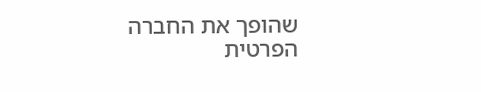שהופך את החברה הפרטית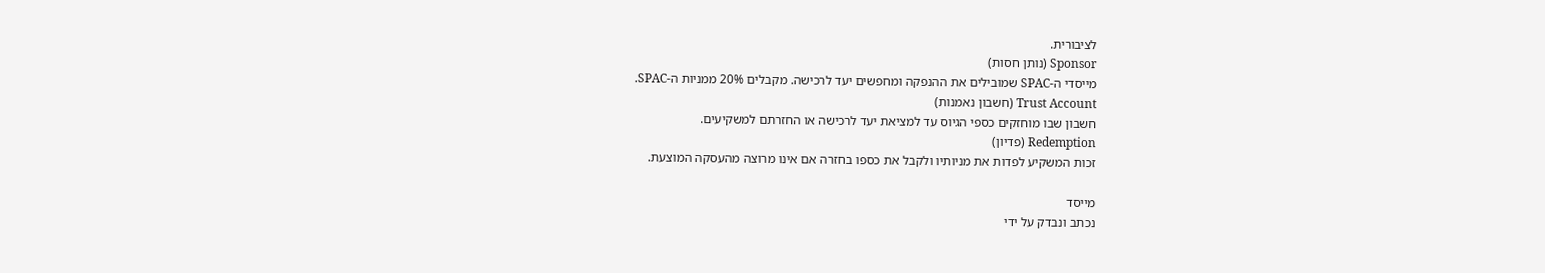לציבורית.
Sponsor (נותן חסות)
מייסדי ה-SPAC שמובילים את ההנפקה ומחפשים יעד לרכישה. מקבלים 20% ממניות ה-SPAC.
Trust Account (חשבון נאמנות)
חשבון שבו מוחזקים כספי הגיוס עד למציאת יעד לרכישה או החזרתם למשקיעים.
Redemption (פדיון)
זכות המשקיע לפדות את מניותיו ולקבל את כספו בחזרה אם אינו מרוצה מהעסקה המוצעת.

מייסד
נכתב ונבדק על ידי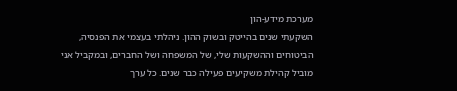מערכת מידע-הון
השקעתי שנים בהייטק ובשוק ההון. ניהלתי בעצמי את הפנסיה, הביטוחים וההשקעות שלי, של המשפחה ושל החברים, ובמקביל אני מוביל קהילת משקיעים פעילה כבר שנים. כל ערך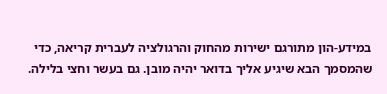במידע-הון מתורגם ישירות מהחוק והרגולציה לעברית קריאה, כדי שהמסמך הבא שיגיע אליך בדואר יהיה מובן. גם בעשר וחצי בלילה.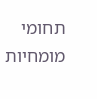תחומי מומחיות